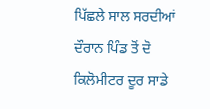ਪਿੱਛਲੇ ਸਾਲ ਸਰਦੀਆਂ ਦੌਰਾਨ ਪਿੰਡ ਤੋਂ ਦੋ ਕਿਲੋਮੀਟਰ ਦੂਰ ਸਾਡੇ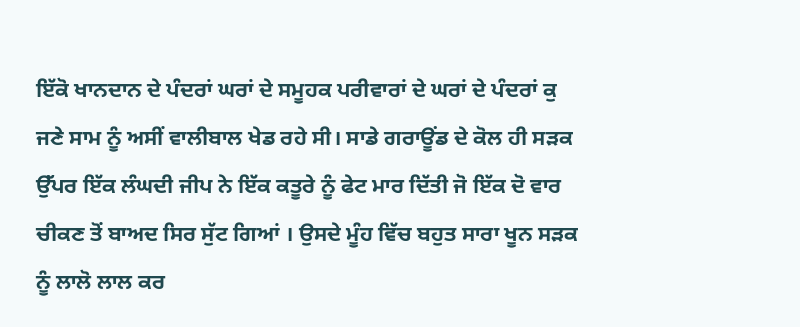ਇੱਕੋ ਖਾਨਦਾਨ ਦੇ ਪੰਦਰਾਂ ਘਰਾਂ ਦੇ ਸਮੂਹਕ ਪਰੀਵਾਰਾਂ ਦੇ ਘਰਾਂ ਦੇ ਪੰਦਰਾਂ ਕੁ ਜਣੇ ਸਾਮ ਨੂੰ ਅਸੀਂ ਵਾਲੀਬਾਲ ਖੇਡ ਰਹੇ ਸੀ। ਸਾਡੇ ਗਰਾਊਂਡ ਦੇ ਕੋਲ ਹੀ ਸੜਕ ਉੱਪਰ ਇੱਕ ਲੰਘਦੀ ਜੀਪ ਨੇ ਇੱਕ ਕਤੂਰੇ ਨੂੰ ਫੇਟ ਮਾਰ ਦਿੱਤੀ ਜੋ ਇੱਕ ਦੋ ਵਾਰ ਚੀਕਣ ਤੋਂ ਬਾਅਦ ਸਿਰ ਸੁੱਟ ਗਿਆਂ । ਉਸਦੇ ਮੂੰਹ ਵਿੱਚ ਬਹੁਤ ਸਾਰਾ ਖੂਨ ਸੜਕ ਨੂੰ ਲਾਲੋ ਲਾਲ ਕਰ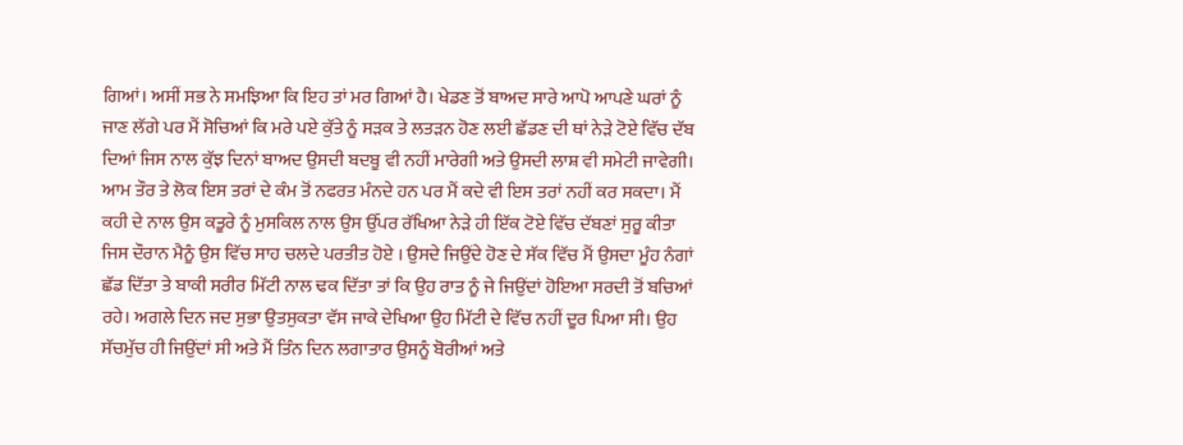ਗਿਆਂ। ਅਸੀਂ ਸਭ ਨੇ ਸਮਝਿਆ ਕਿ ਇਹ ਤਾਂ ਮਰ ਗਿਆਂ ਹੈ। ਖੇਡਣ ਤੋਂ ਬਾਅਦ ਸਾਰੇ ਆਪੋ ਆਪਣੇ ਘਰਾਂ ਨੂੰ ਜਾਣ ਲੱਗੇ ਪਰ ਮੈਂ ਸੋਚਿਆਂ ਕਿ ਮਰੇ ਪਏ ਕੁੱਤੇ ਨੂੰ ਸੜਕ ਤੇ ਲਤੜਨ ਹੋਣ ਲਈ ਛੱਡਣ ਦੀ ਥਾਂ ਨੇੜੇ ਟੋਏ ਵਿੱਚ ਦੱਬ ਦਿਆਂ ਜਿਸ ਨਾਲ ਕੁੱਝ ਦਿਨਾਂ ਬਾਅਦ ਉਸਦੀ ਬਦਬੂ ਵੀ ਨਹੀਂ ਮਾਰੇਗੀ ਅਤੇ ਉਸਦੀ ਲਾਸ਼ ਵੀ ਸਮੇਟੀ ਜਾਵੇਗੀ। ਆਮ ਤੌਰ ਤੇ ਲੋਕ ਇਸ ਤਰਾਂ ਦੇ ਕੰਮ ਤੋਂ ਨਫਰਤ ਮੰਨਦੇ ਹਨ ਪਰ ਮੈਂ ਕਦੇ ਵੀ ਇਸ ਤਰਾਂ ਨਹੀਂ ਕਰ ਸਕਦਾ। ਮੈਂ ਕਹੀ ਦੇ ਨਾਲ ਉਸ ਕਤੂਰੇ ਨੂੰ ਮੁਸਕਿਲ ਨਾਲ ਉਸ ਉੱਪਰ ਰੱਖਿਆ ਨੇੜੇ ਹੀ ਇੱਕ ਟੋਏ ਵਿੱਚ ਦੱਬਣਾਂ ਸੁਰੂ ਕੀਤਾ ਜਿਸ ਦੌਰਾਨ ਮੈਨੂੰ ਉਸ ਵਿੱਚ ਸਾਹ ਚਲਦੇ ਪਰਤੀਤ ਹੋਏ । ਉਸਦੇ ਜਿਉਂਦੇ ਹੋਣ ਦੇ ਸੱਕ ਵਿੱਚ ਮੈਂ ਉਸਦਾ ਮੂੰਹ ਨੰਗਾਂ ਛੱਡ ਦਿੱਤਾ ਤੇ ਬਾਕੀ ਸਰੀਰ ਮਿੱਟੀ ਨਾਲ ਢਕ ਦਿੱਤਾ ਤਾਂ ਕਿ ਉਹ ਰਾਤ ਨੂੰ ਜੇ ਜਿਉਂਦਾਂ ਹੋਇਆ ਸਰਦੀ ਤੋਂ ਬਚਿਆਂ ਰਹੇ। ਅਗਲੇ ਦਿਨ ਜਦ ਸੁਭਾ ਉਤਸੁਕਤਾ ਵੱਸ ਜਾਕੇ ਦੇਖਿਆ ਉਹ ਮਿੱਟੀ ਦੇ ਵਿੱਚ ਨਹੀਂ ਦੂਰ ਪਿਆ ਸੀ। ਉਹ ਸੱਚਮੁੱਚ ਹੀ ਜਿਉਂਦਾਂ ਸੀ ਅਤੇ ਮੈਂ ਤਿੰਨ ਦਿਨ ਲਗਾਤਾਰ ਉਸਨੂੰ ਬੋਰੀਆਂ ਅਤੇ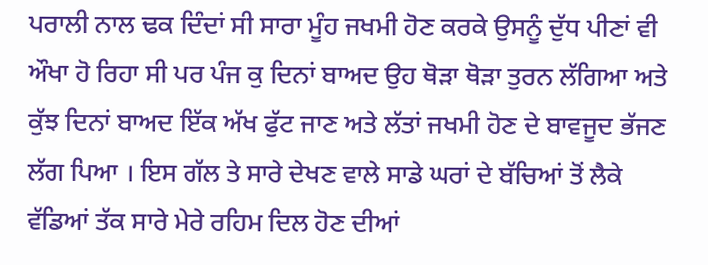ਪਰਾਲੀ ਨਾਲ ਢਕ ਦਿੰਦਾਂ ਸੀ ਸਾਰਾ ਮੂੰਹ ਜਖਮੀ ਹੋਣ ਕਰਕੇ ਉਸਨੂੰ ਦੁੱਧ ਪੀਣਾਂ ਵੀ ਔਖਾ ਹੋ ਰਿਹਾ ਸੀ ਪਰ ਪੰਜ ਕੁ ਦਿਨਾਂ ਬਾਅਦ ਉਹ ਥੋੜਾ ਥੋੜਾ ਤੁਰਨ ਲੱਗਿਆ ਅਤੇ ਕੁੱਝ ਦਿਨਾਂ ਬਾਅਦ ਇੱਕ ਅੱਖ ਫੁੱਟ ਜਾਣ ਅਤੇ ਲੱਤਾਂ ਜਖਮੀ ਹੋਣ ਦੇ ਬਾਵਜੂਦ ਭੱਜਣ ਲੱਗ ਪਿਆ । ਇਸ ਗੱਲ ਤੇ ਸਾਰੇ ਦੇਖਣ ਵਾਲੇ ਸਾਡੇ ਘਰਾਂ ਦੇ ਬੱਚਿਆਂ ਤੋਂ ਲੈਕੇ ਵੱਡਿਆਂ ਤੱਕ ਸਾਰੇ ਮੇਰੇ ਰਹਿਮ ਦਿਲ ਹੋਣ ਦੀਆਂ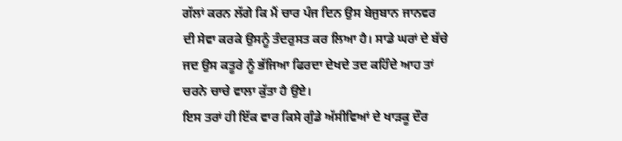ਗੱਲਾਂ ਕਰਨ ਲੱਗੇ ਕਿ ਮੈਂ ਚਾਰ ਪੰਜ ਦਿਨ ਉਸ ਬੇਜੁਬਾਨ ਜਾਨਵਰ ਦੀ ਸੇਵਾ ਕਰਕੇ ਉਸਨੂੰ ਤੰਦਰੁਸਤ ਕਰ ਲਿਆ ਹੈ। ਸਾਡੇ ਘਰਾਂ ਦੇ ਬੱਚੇ ਜਦ ਉਸ ਕਤੂਰੇ ਨੂੰ ਭੱਜਿਆ ਫਿਰਦਾ ਦੇਖਦੇ ਤਦ ਕਹਿੰਦੇ ਆਹ ਤਾਂ ਚਰਨੇ ਚਾਚੇ ਵਾਲਾ ਕੁੱਤਾ ਹੈ ਉਏ।
ਇਸ ਤਰਾਂ ਹੀ ਇੱਕ ਵਾਰ ਕਿਸੇ ਗੁੰਡੇ ਅੱਸੀਵਿਆਂ ਦੇ ਖਾੜਕੂ ਦੌਰ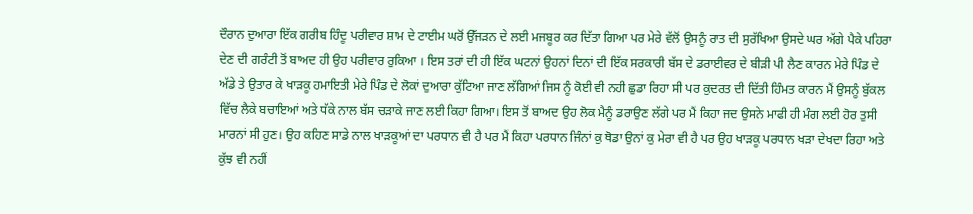ਦੌਰਾਨ ਦੁਆਰਾ ਇੱਕ ਗਰੀਬ ਹਿੰਦੂ ਪਰੀਵਾਰ ਸ਼ਾਮ ਦੇ ਟਾਈਮ ਘਰੋਂ ਉੱਜੜਨ ਦੇ ਲਈ ਮਜਬੂਰ ਕਰ ਦਿੱਤਾ ਗਿਆ ਪਰ ਮੇਰੇ ਵੱਲੋਂ ਉਸਨੂੰ ਰਾਤ ਦੀ ਸੁਰੱਖਿਆ ਉਸਦੇ ਘਰ ਅੱਗੇ ਪੈਕੇ ਪਹਿਰਾ ਦੇਣ ਦੀ ਗਰੰਟੀ ਤੋਂ ਬਾਅਦ ਹੀ ਉਹ ਪਰੀਵਾਰ ਰੁਕਿਆ । ਇਸ ਤਰਾਂ ਦੀ ਹੀ ਇੱਕ ਘਟਨਾਂ ਉਹਨਾਂ ਦਿਨਾਂ ਦੀ ਇੱਕ ਸਰਕਾਰੀ ਬੱਸ ਦੇ ਡਰਾਈਵਰ ਦੇ ਬੀੜੀ ਪੀ ਲੈਣ ਕਾਰਨ ਮੇਰੇ ਪਿੰਡ ਦੇ ਅੱਡੇ ਤੇ ਉਤਾਰ ਕੇ ਖਾੜਕੂ ਹਮਾਇਤੀ ਮੇਰੇ ਪਿੰਡ ਦੇ ਲੋਕਾਂ ਦੁਆਰਾ ਕੁੱਟਿਆ ਜਾਣ ਲੱਗਿਆਂ ਜਿਸ ਨੂੰ ਕੋਈ ਵੀ ਨਹੀ ਛੁਡਾ ਰਿਹਾ ਸੀ ਪਰ ਕੁਦਰਤ ਦੀ ਦਿੱਤੀ ਹਿੰਮਤ ਕਾਰਨ ਮੈਂ ਉਸਨੂੰ ਬੁੱਕਲ ਵਿੱਚ ਲੈਕੇ ਬਚਾਇਆਂ ਅਤੇ ਧੱਕੇ ਨਾਲ ਬੱਸ ਚੜਾਕੇ ਜਾਣ ਲਈ ਕਿਹਾ ਗਿਆ। ਇਸ ਤੋਂ ਬਾਅਦ ਉਹ ਲੋਕ ਮੈਨੂੰ ਡਰਾਉਣ ਲੱਗੇ ਪਰ ਮੈਂ ਕਿਹਾ ਜਦ ਉਸਨੇ ਮਾਫੀ ਹੀ ਮੰਗ ਲਈ ਹੋਰ ਤੁਸੀ ਮਾਰਨਾਂ ਸੀ ਹੁਣ। ਉਹ ਕਹਿਣ ਸਾਡੇ ਨਾਲ ਖਾੜਕੂਆਂ ਦਾ ਪਰਧਾਨ ਵੀ ਹੈ ਪਰ ਮੈਂ ਕਿਹਾ ਪਰਧਾਨ ਜਿੰਨਾਂ ਕੁ ਥੋਡਾ ਉਨਾਂ ਕੁ ਮੇਰਾ ਵੀ ਹੈ ਪਰ ਉਹ ਖਾੜਕੂ ਪਰਧਾਨ ਖੜਾ ਦੇਖਦਾ ਰਿਹਾ ਅਤੇ ਕੁੱਝ ਵੀ ਨਹੀਂ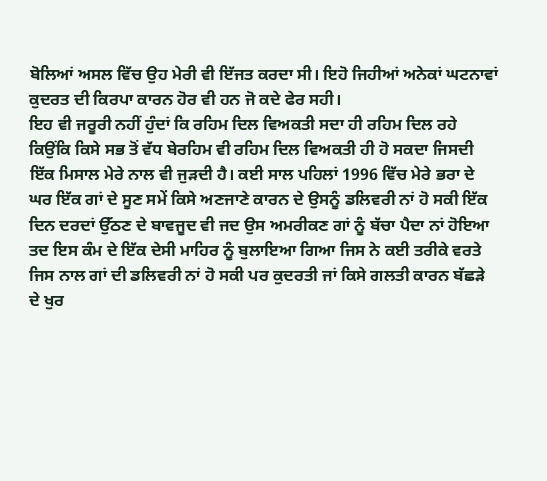ਬੋਲਿਆਂ ਅਸਲ ਵਿੱਚ ਉਹ ਮੇਰੀ ਵੀ ਇੱਜਤ ਕਰਦਾ ਸੀ। ਇਹੋ ਜਿਹੀਆਂ ਅਨੇਕਾਂ ਘਟਨਾਵਾਂ ਕੁਦਰਤ ਦੀ ਕਿਰਪਾ ਕਾਰਨ ਹੋਰ ਵੀ ਹਨ ਜੋ ਕਦੇ ਫੇਰ ਸਹੀ।
ਇਹ ਵੀ ਜਰੂਰੀ ਨਹੀਂ ਹੁੰਦਾਂ ਕਿ ਰਹਿਮ ਦਿਲ ਵਿਅਕਤੀ ਸਦਾ ਹੀ ਰਹਿਮ ਦਿਲ ਰਹੇ ਕਿਉਂਕਿ ਕਿਸੇ ਸਭ ਤੋਂ ਵੱਧ ਬੇਰਹਿਮ ਵੀ ਰਹਿਮ ਦਿਲ ਵਿਅਕਤੀ ਹੀ ਹੋ ਸਕਦਾ ਜਿਸਦੀ ਇੱਕ ਮਿਸਾਲ ਮੇਰੇ ਨਾਲ ਵੀ ਜੁੜਦੀ ਹੈ। ਕਈ ਸਾਲ ਪਹਿਲਾਂ 1996 ਵਿੱਚ ਮੇਰੇ ਭਰਾ ਦੇ ਘਰ ਇੱਕ ਗਾਂ ਦੇ ਸੂਣ ਸਮੇਂ ਕਿਸੇ ਅਣਜਾਣੇ ਕਾਰਨ ਦੇ ਉਸਨੂੰ ਡਲਿਵਰੀ ਨਾਂ ਹੋ ਸਕੀ ਇੱਕ ਦਿਨ ਦਰਦਾਂ ਉੱਠਣ ਦੇ ਬਾਵਜੂਦ ਵੀ ਜਦ ਉਸ ਅਮਰੀਕਣ ਗਾਂ ਨੂੰ ਬੱਚਾ ਪੈਦਾ ਨਾਂ ਹੋਇਆ ਤਦ ਇਸ ਕੰਮ ਦੇ ਇੱਕ ਦੇਸੀ ਮਾਹਿਰ ਨੂੰ ਬੁਲਾਇਆ ਗਿਆ ਜਿਸ ਨੇ ਕਈ ਤਰੀਕੇ ਵਰਤੇ ਜਿਸ ਨਾਲ ਗਾਂ ਦੀ ਡਲਿਵਰੀ ਨਾਂ ਹੋ ਸਕੀ ਪਰ ਕੁਦਰਤੀ ਜਾਂ ਕਿਸੇ ਗਲਤੀ ਕਾਰਨ ਬੱਛੜੇ ਦੇ ਖੁਰ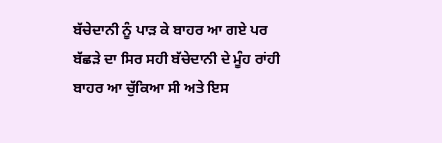ਬੱਚੇਦਾਨੀ ਨੂੰ ਪਾੜ ਕੇ ਬਾਹਰ ਆ ਗਏ ਪਰ ਬੱਛੜੇ ਦਾ ਸਿਰ ਸਹੀ ਬੱਚੇਦਾਨੀ ਦੇ ਮੂੰਹ ਰਾਂਹੀ ਬਾਹਰ ਆ ਚੁੱਕਿਆ ਸੀ ਅਤੇ ਇਸ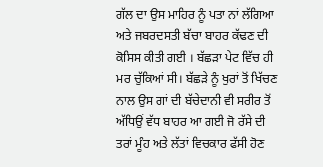ਗੱਲ ਦਾ ਉਸ ਮਾਹਿਰ ਨੂੰ ਪਤਾ ਨਾਂ ਲੱਗਿਆ ਅਤੇ ਜਬਰਦਸਤੀ ਬੱਚਾ ਬਾਹਰ ਕੱਢਣ ਦੀ ਕੋਸਿਸ ਕੀਤੀ ਗਈ । ਬੱਛੜਾ ਪੇਟ ਵਿੱਚ ਹੀ ਮਰ ਚੁੱਕਿਆਂ ਸੀ। ਬੱਛੜੇ ਨੂੰ ਖੁਰਾਂ ਤੋਂ ਖਿੱਚਣ ਨਾਲ ਉਸ ਗਾਂ ਦੀ ਬੱਚੇਦਾਨੀ ਵੀ ਸਰੀਰ ਤੋਂ ਅੱਧਿਉਂ ਵੱਧ ਬਾਹਰ ਆ ਗਈ ਜੋ ਰੱਸੇ ਦੀ ਤਰਾਂ ਮੂੰਹ ਅਤੇ ਲੱਤਾਂ ਵਿਚਕਾਰ ਫੱਸੀ ਹੋਣ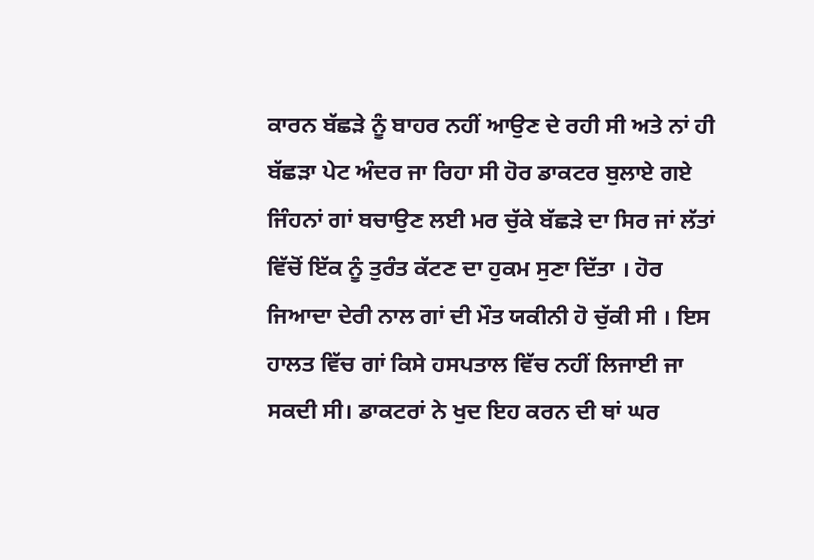ਕਾਰਨ ਬੱਛੜੇ ਨੂੰ ਬਾਹਰ ਨਹੀਂ ਆਉਣ ਦੇ ਰਹੀ ਸੀ ਅਤੇ ਨਾਂ ਹੀ ਬੱਛੜਾ ਪੇਟ ਅੰਦਰ ਜਾ ਰਿਹਾ ਸੀ ਹੋਰ ਡਾਕਟਰ ਬੁਲਾਏ ਗਏ ਜਿੰਹਨਾਂ ਗਾਂ ਬਚਾਉਣ ਲਈ ਮਰ ਚੁੱਕੇ ਬੱਛੜੇ ਦਾ ਸਿਰ ਜਾਂ ਲੱਤਾਂ ਵਿੱਚੋਂ ਇੱਕ ਨੂੰ ਤੁਰੰਤ ਕੱਟਣ ਦਾ ਹੁਕਮ ਸੁਣਾ ਦਿੱਤਾ । ਹੋਰ ਜਿਆਦਾ ਦੇਰੀ ਨਾਲ ਗਾਂ ਦੀ ਮੌਤ ਯਕੀਨੀ ਹੋ ਚੁੱਕੀ ਸੀ । ਇਸ ਹਾਲਤ ਵਿੱਚ ਗਾਂ ਕਿਸੇ ਹਸਪਤਾਲ ਵਿੱਚ ਨਹੀਂ ਲਿਜਾਈ ਜਾ ਸਕਦੀ ਸੀ। ਡਾਕਟਰਾਂ ਨੇ ਖੁਦ ਇਹ ਕਰਨ ਦੀ ਥਾਂ ਘਰ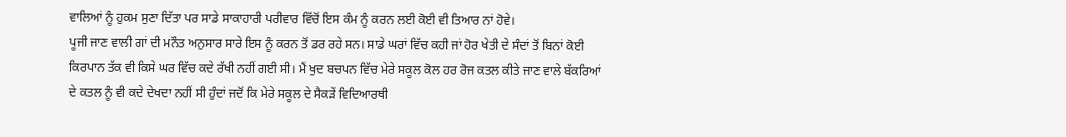ਵਾਲਿਆਂ ਨੂੰ ਹੁਕਮ ਸੁਣਾ ਦਿੱਤਾ ਪਰ ਸਾਡੇ ਸਾਕਾਹਾਰੀ ਪਰੀਵਾਰ ਵਿੱਚੋਂ ਇਸ ਕੰਮ ਨੂੰ ਕਰਨ ਲਈ ਕੋਈ ਵੀ ਤਿਆਰ ਨਾਂ ਹੋਵੇ।
ਪੂਜੀ ਜਾਣ ਵਾਲੀ ਗਾਂ ਦੀ ਮਨੌਤ ਅਨੁਸਾਰ ਸਾਰੇ ਇਸ ਨੂੰ ਕਰਨ ਤੋਂ ਡਰ ਰਹੇ ਸਨ। ਸਾਡੇ ਘਰਾਂ ਵਿੱਚ ਕਹੀ ਜਾਂ ਹੋਰ ਖੇਤੀ ਦੇ ਸੰਦਾਂ ਤੋਂ ਬਿਨਾਂ ਕੋਈ ਕਿਰਪਾਨ ਤੱਕ ਵੀ ਕਿਸੇ ਘਰ ਵਿੱਚ ਕਦੇ ਰੱਖੀ ਨਹੀਂ ਗਈ ਸੀ। ਮੈਂ ਖੁਦ ਬਚਪਨ ਵਿੱਚ ਮੇਰੇ ਸਕੂਲ ਕੋਲ ਹਰ ਰੋਜ ਕਤਲ ਕੀਤੇ ਜਾਣ ਵਾਲੇ ਬੱਕਰਿਆਂ ਦੇ ਕਤਲ ਨੂੰ ਵੀ ਕਦੇ ਦੇਖਦਾ ਨਹੀਂ ਸੀ ਹੁੰਦਾਂ ਜਦੋਂ ਕਿ ਮੇਰੇ ਸਕੂਲ ਦੇ ਸੈਕੜੇਂ ਵਿਦਿਆਰਥੀ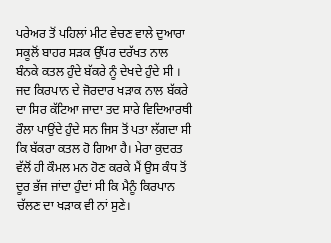ਪਰੇਅਰ ਤੋਂ ਪਹਿਲਾਂ ਮੀਟ ਵੇਚਣ ਵਾਲੇ ਦੁਆਰਾ ਸਕੂਲੋਂ ਬਾਹਰ ਸੜਕ ਉੱਪਰ ਦਰੱਖਤ ਨਾਲ ਬੰਨਕੇ ਕਤਲ ਹੁੰਦੇ ਬੱਕਰੇ ਨੂੰ ਦੇਖਦੇ ਹੁੰਦੇ ਸੀ । ਜਦ ਕਿਰਪਾਨ ਦੇ ਜੋਰਦਾਰ ਖੜਾਕ ਨਾਲ ਬੱਕਰੇ ਦਾ ਸਿਰ ਕੱਟਿਆ ਜਾਦਾ ਤਦ ਸਾਰੇ ਵਿਦਿਆਰਥੀ ਰੌਲਾ ਪਾਉਂਦੇ ਹੁੰਦੇ ਸਨ ਜਿਸ ਤੋਂ ਪਤਾ ਲੱਗਦਾ ਸੀ ਕਿ ਬੱਕਰਾ ਕਤਲ ਹੋ ਗਿਆ ਹੈ। ਮੇਰਾ ਕੁਦਰਤ ਵੱਲੋਂ ਹੀ ਕੌਮਲ ਮਨ ਹੋਣ ਕਰਕੇ ਮੈਂ ਉਸ ਕੰਧ ਤੋਂ ਦੂਰ ਭੱਜ ਜਾਂਦਾ ਹੁੰਦਾਂ ਸੀ ਕਿ ਮੈਨੂੰ ਕਿਰਪਾਨ ਚੱਲਣ ਦਾ ਖੜਾਕ ਵੀ ਨਾਂ ਸੁਣੇ।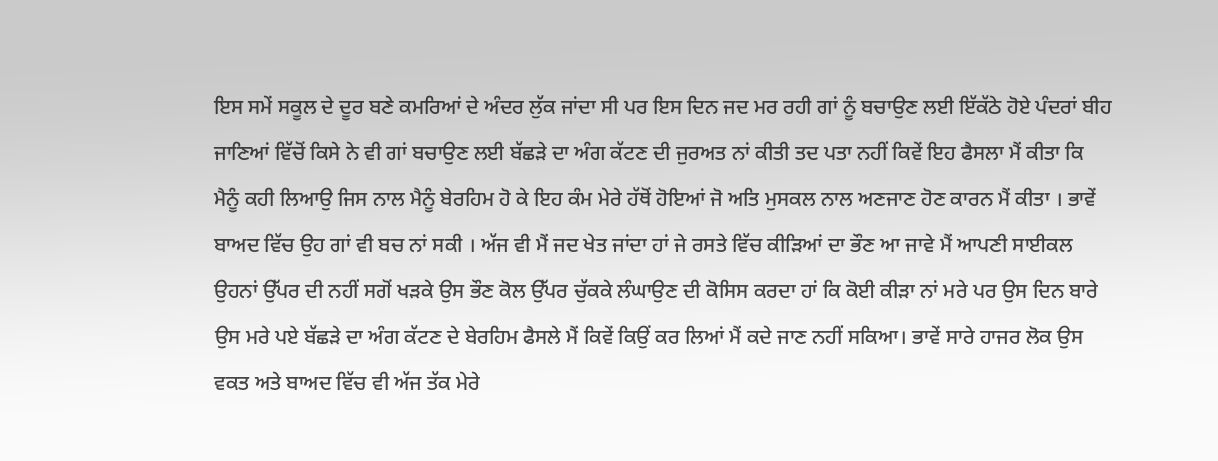ਇਸ ਸਮੇਂ ਸਕੂਲ ਦੇ ਦੂਰ ਬਣੇ ਕਮਰਿਆਂ ਦੇ ਅੰਦਰ ਲੁੱਕ ਜਾਂਦਾ ਸੀ ਪਰ ਇਸ ਦਿਨ ਜਦ ਮਰ ਰਹੀ ਗਾਂ ਨੂੰ ਬਚਾਉਣ ਲਈ ਇੱਕੱਠੇ ਹੋਏ ਪੰਦਰਾਂ ਬੀਹ ਜਾਣਿਆਂ ਵਿੱਚੋਂ ਕਿਸੇ ਨੇ ਵੀ ਗਾਂ ਬਚਾਉਣ ਲਈ ਬੱਛੜੇ ਦਾ ਅੰਗ ਕੱਟਣ ਦੀ ਜੁਰਅਤ ਨਾਂ ਕੀਤੀ ਤਦ ਪਤਾ ਨਹੀਂ ਕਿਵੇਂ ਇਹ ਫੈਸਲਾ ਮੈਂ ਕੀਤਾ ਕਿ ਮੈਨੂੰ ਕਹੀ ਲਿਆਉ ਜਿਸ ਨਾਲ ਮੈਨੂੰ ਬੇਰਹਿਮ ਹੋ ਕੇ ਇਹ ਕੰਮ ਮੇਰੇ ਹੱਥੋਂ ਹੋਇਆਂ ਜੋ ਅਤਿ ਮੁਸਕਲ ਨਾਲ ਅਣਜਾਣ ਹੋਣ ਕਾਰਨ ਮੈਂ ਕੀਤਾ । ਭਾਵੇਂ ਬਾਅਦ ਵਿੱਚ ਉਹ ਗਾਂ ਵੀ ਬਚ ਨਾਂ ਸਕੀ । ਅੱਜ ਵੀ ਮੈਂ ਜਦ ਖੇਤ ਜਾਂਦਾ ਹਾਂ ਜੇ ਰਸਤੇ ਵਿੱਚ ਕੀੜਿਆਂ ਦਾ ਭੌਣ ਆ ਜਾਵੇ ਮੈਂ ਆਪਣੀ ਸਾਈਕਲ ਉਹਨਾਂ ਉੱਪਰ ਦੀ ਨਹੀਂ ਸਗੋਂ ਖੜਕੇ ਉਸ ਭੌਣ ਕੋਲ ਉੱਪਰ ਚੁੱਕਕੇ ਲੰਘਾਉਣ ਦੀ ਕੋਸਿਸ ਕਰਦਾ ਹਾਂ ਕਿ ਕੋਈ ਕੀੜਾ ਨਾਂ ਮਰੇ ਪਰ ਉਸ ਦਿਨ ਬਾਰੇ ਉਸ ਮਰੇ ਪਏ ਬੱਛੜੇ ਦਾ ਅੰਗ ਕੱਟਣ ਦੇ ਬੇਰਹਿਮ ਫੈਸਲੇ ਮੈਂ ਕਿਵੇਂ ਕਿਉਂ ਕਰ ਲਿਆਂ ਮੈਂ ਕਦੇ ਜਾਣ ਨਹੀਂ ਸਕਿਆ। ਭਾਵੇਂ ਸਾਰੇ ਹਾਜਰ ਲੋਕ ਉਸ ਵਕਤ ਅਤੇ ਬਾਅਦ ਵਿੱਚ ਵੀ ਅੱਜ ਤੱਕ ਮੇਰੇ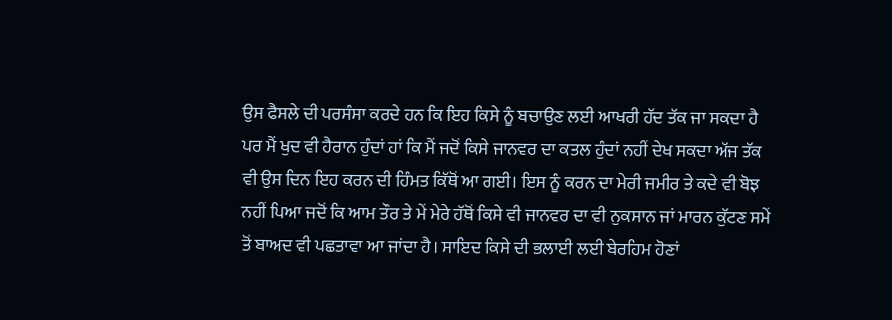ਉਸ ਫੈਸਲੇ ਦੀ ਪਰਸੰਸਾ ਕਰਦੇ ਹਨ ਕਿ ਇਹ ਕਿਸੇ ਨੂੰ ਬਚਾਉਣ ਲਈ ਆਖਰੀ ਹੱਦ ਤੱਕ ਜਾ ਸਕਦਾ ਹੈ ਪਰ ਮੈਂ ਖੁਦ ਵੀ ਹੈਰਾਨ ਹੁੰਦਾਂ ਹਾਂ ਕਿ ਮੈਂ ਜਦੋਂ ਕਿਸੇ ਜਾਨਵਰ ਦਾ ਕਤਲ ਹੁੰਦਾਂ ਨਹੀਂ ਦੇਖ ਸਕਦਾ ਅੱਜ ਤੱਕ ਵੀ ਉਸ ਦਿਨ ਇਹ ਕਰਨ ਦੀ ਹਿੰਮਤ ਕਿੱਥੋਂ ਆ ਗਈ। ਇਸ ਨੂੰ ਕਰਨ ਦਾ ਮੇਰੀ ਜਮੀਰ ਤੇ ਕਦੇ ਵੀ ਬੋਝ ਨਹੀਂ ਪਿਆ ਜਦੋਂ ਕਿ ਆਮ ਤੌਰ ਤੇ ਮੇਂ ਮੇਰੇ ਹੱਥੋਂ ਕਿਸੇ ਵੀ ਜਾਨਵਰ ਦਾ ਵੀ ਨੁਕਸਾਨ ਜਾਂ ਮਾਰਨ ਕੁੱਟਣ ਸਮੇਂ ਤੋਂ ਬਾਅਦ ਵੀ ਪਛਤਾਵਾ ਆ ਜਾਂਦਾ ਹੈ। ਸਾਇਦ ਕਿਸੇ ਦੀ ਭਲਾਈ ਲਈ ਬੇਰਹਿਮ ਹੋਣਾਂ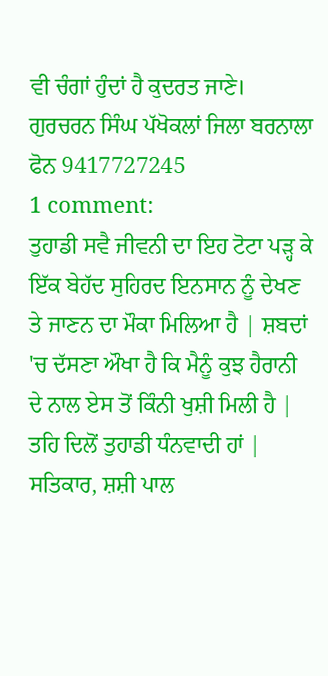ਵੀ ਚੰਗਾਂ ਹੁੰਦਾਂ ਹੈ ਕੁਦਰਤ ਜਾਣੇ।
ਗੁਰਚਰਨ ਸਿੰਘ ਪੱਖੋਕਲਾਂ ਜਿਲਾ ਬਰਨਾਲਾ ਫੋਨ 9417727245
1 comment:
ਤੁਹਾਡੀ ਸਵੈ ਜੀਵਨੀ ਦਾ ਇਹ ਟੋਟਾ ਪੜ੍ਹ ਕੇ ਇੱਕ ਬੇਹੱਦ ਸੁਹਿਰਦ ਇਨਸਾਨ ਨੂੰ ਦੇਖਣ ਤੇ ਜਾਣਨ ਦਾ ਮੌਕਾ ਮਿਲਿਆ ਹੈ | ਸ਼ਬਦਾਂ 'ਚ ਦੱਸਣਾ ਔਖਾ ਹੈ ਕਿ ਮੈਨੂੰ ਕੁਝ ਹੈਰਾਨੀ ਦੇ ਨਾਲ ਏਸ ਤੋਂ ਕਿੰਨੀ ਖੁਸ਼ੀ ਮਿਲੀ ਹੈ | ਤਹਿ ਦਿਲੋਂ ਤੁਹਾਡੀ ਧੰਨਵਾਦੀ ਹਾਂ | ਸਤਿਕਾਰ, ਸ਼ਸ਼ੀ ਪਾਲ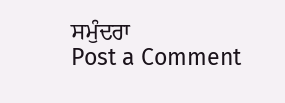ਸਮੁੰਦਰਾ
Post a Comment